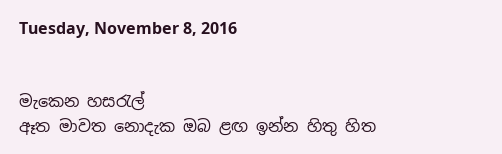Tuesday, November 8, 2016


මැකෙන හසරැල්
ඈත මාවත නොදැක ඔබ ළඟ ඉන්න හිතු හිත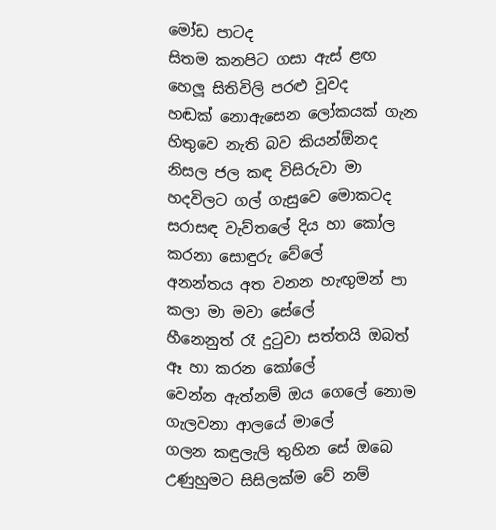මෝඩ පාටද
සිතම කනපිට ගසා ඇස් ළඟ හෙලූ සිතිවිලි පරළු වූවද
හඬක් නොඇසෙන ලෝකයක් ගැන හිතුවෙ නැති බව කියන්ඕනද
නිසල ජල කඳ විසිරුවා මා හදවිලට ගල් ගැසුවෙ මොකටද
සරාසඳ වැව්තලේ දිය හා කෝල කරනා සොඳුරු වේලේ
අනන්තය අත වනන හැඟුමන් පා කලා මා මවා සේලේ
හීනෙනුත් රෑ දුටුවා සත්තයි ඔබත් ඈ හා කරන කෝලේ
වෙන්න ඇත්නම් ඔය ගෙලේ නොම ගැලවනා ආලයේ මාලේ
ගලන කඳුලැලි තුහින සේ ඔබෙ උණුහුමට සිසිලක්ම වේ නම්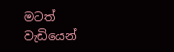මටත් වැඩියෙන්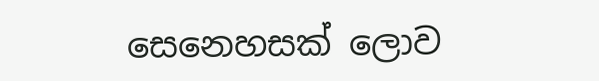සෙනෙහසක් ලොව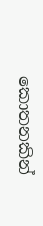කොතනකින්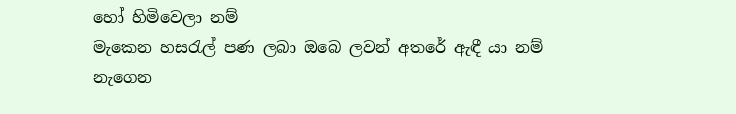හෝ හිමිවෙලා නම්
මැකෙන හසරැල් පණ ලබා ඔබෙ ලවන් අතරේ ඇඳී යා නම්
නැගෙන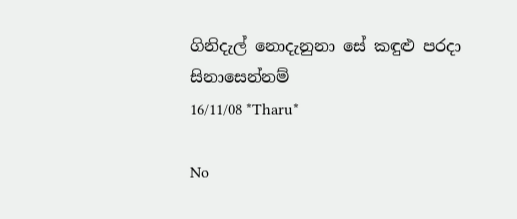ගිනිදැල් නොදැනුනා සේ කඳුළු පරදා සිනාසෙන්නම්
16/11/08 *Tharu*

No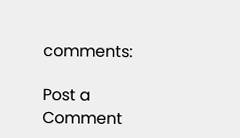comments:

Post a Comment